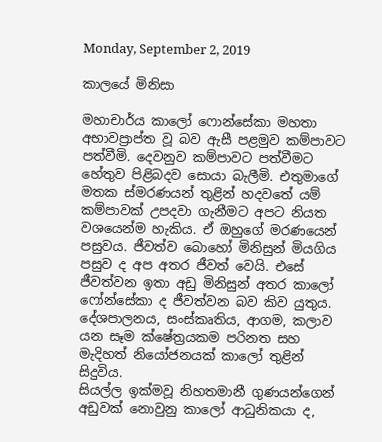Monday, September 2, 2019

කාලයේ මිනිසා

මහාචාර්ය කාලෝ ‍ෆොන්සේකා මහතා අභාවප්‍රාප්ත වූ බව ඇසී පළමුව කම්පාවට පත්වීමි. දෙවනුව කම්පාවට පත්වීමට හේතුව පිළිබදව සොයා බැලීමි. එතුමාගේ මතක ස්මර‍ණයන් තු‍ළින් හදවතේ යම් කම්පාවක් උපදවා ගැනීමට අපට නියත වශයෙන්ම හැකිය. ඒ ඔහුගේ මරණයෙන් පසුවය. ජීවත්ව බොහෝ මිනිසුන් මියගිය පසුව ද අප අතර ජීවත් වෙයි. එසේ ජීවත්වන ඉතා අඩු මිනිසුන් අතර කාලෝ ෆෝන්සේකා ද ජීවත්වන බව කිව යුතුය. දේශපාලනය, සංස්කෘතිය, ආගම, කලාව යන සෑම ක්ෂේත්‍රයකම පරිනත සහ මැදිහත් නියෝජනයක් කාලෝ තුළින් සිදුවිය.
සියල්ල ඉක්මවූ නිහතමානී ගුණයන්ගෙන් අඩුවක් නොවුනු කාලෝ ආධුනිකයා ද,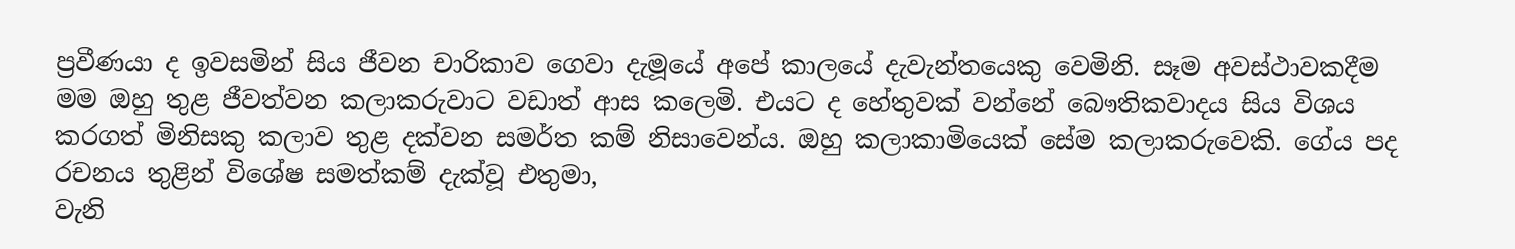ප්‍රවීණයා ද ඉවසමින් සිය ජීවන චාරිකාව ගෙවා දැමූයේ අපේ කාලයේ දැවැන්තයෙකු වෙමිනි. සෑම අවස්ථාවකදීම මම ඔහු තුළ ජීවත්වන කලාකරුවාට වඩාත් ආස කලෙමි. එයට ද හේතුවක් වන්නේ බෞතිකවාදය සිය විශය කරගත් මිනිසකු කලාව තුළ දක්වන සමර්ත කම් නිසාවෙන්ය. ඔහු කලාකාමියෙක් සේම කලාකරුවෙකි. ගේය පද රචනය තුළින් විශේෂ සමත්කම් දැක්වූ එතුමා,
වැනි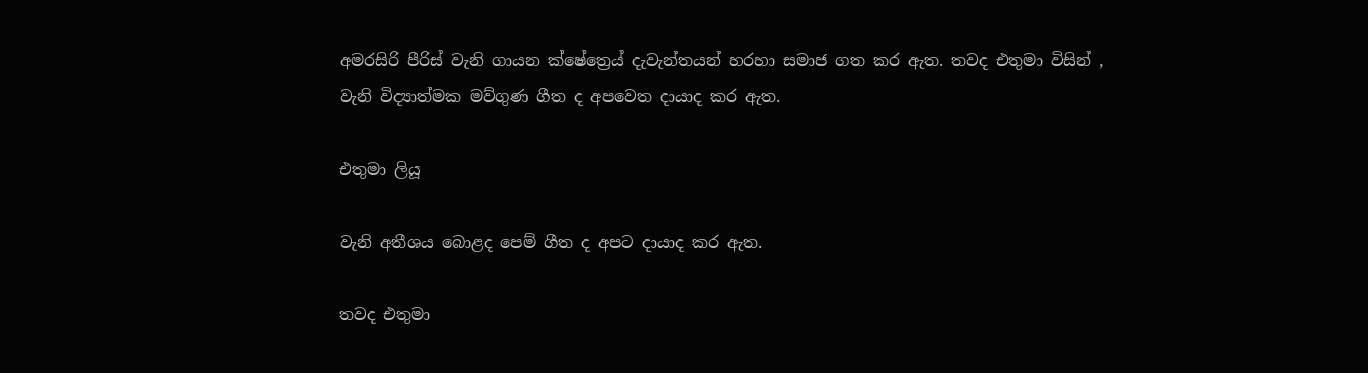අමරසිරි පීරිස් වැනි ගායන ක්ෂේත්‍රෙය් දැවැන්තයන් හරහා සමාජ ගත කර ඇත. තවද එතුමා විසින් ,
වැනි විද්‍යාත්මක මව්ගුණ ගීත ද අපවෙත දායාද කර ඇත.

එතුමා ලියූ

වැනි අතීශය බොළද පෙම් ගීත ද අපට දායාද කර ඇත.

තවද එතුමා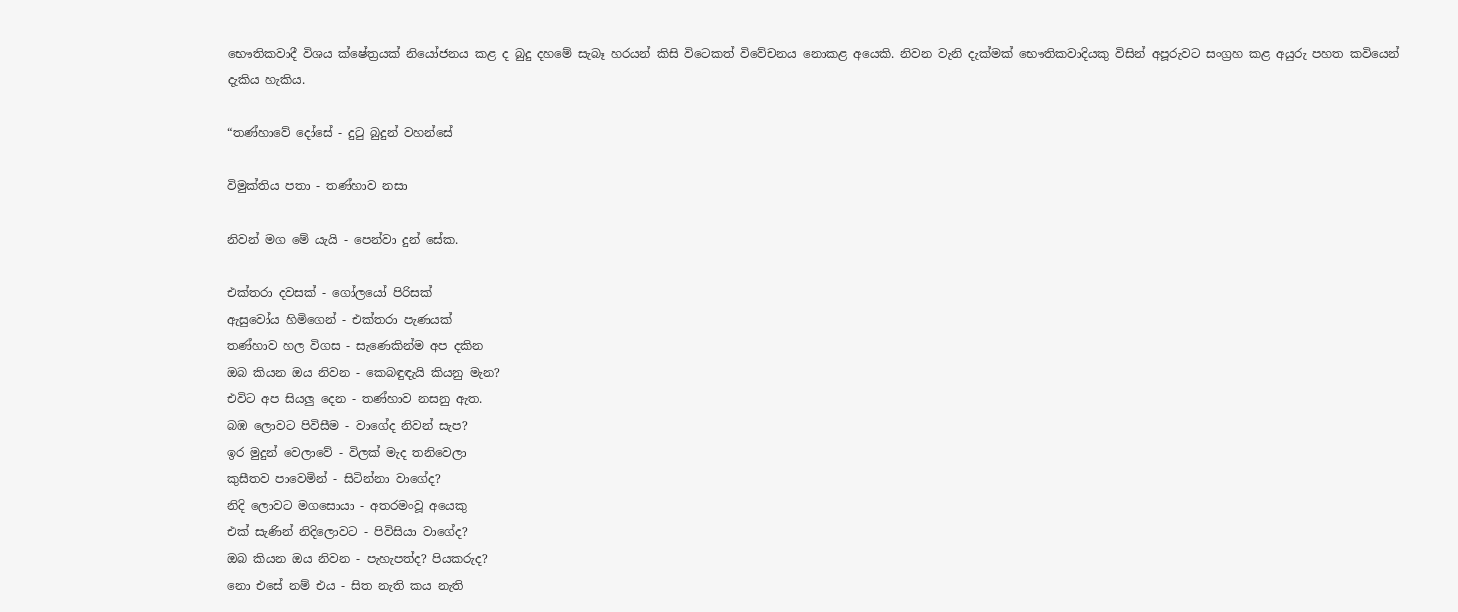භෞතිකවාදී විශය ක්ෂේත්‍රයක් නියෝජනය කළ ද බුදු දහමේ සැබෑ හරයන් කිසි විටෙකත් විවේචනය නොකළ අයෙකි. නිවන වැනි දැක්මක් භෞතිකවාදියකු විසින් අපූරුවට සංග්‍රහ කළ අයුරු පහත කවියෙන් දැකිය හැකිය.

“තණ්හාවේ දෝසේ - දුටු බුදුන් වහන්සේ

විමුක්තිය පතා - තණ්හාව නසා

නිවන් මග මේ යැයි - පෙන්වා දුන් සේක.

එක්තරා දවසක් - ගෝලයෝ පිරිසක්
ඇසුවෝය හිමිගෙන් - එක්තරා පැණයක්
තණ්හාව හල විගස - සැණෙකින්ම අප දකින
ඔබ කියන ඔය නිවන - කෙබඳුඳැයි කියනු මැන?
එවිට අප සියලු දෙන - තණ්හාව නසනු ඇත.
බඹ ලොවට පිවිසීම - වාගේද නිවන් සැප?
ඉර මුදුන් වෙලාවේ - විලක් මැද තනිවෙලා
කුසීතව පාවෙමින් - සිටින්නා වාගේද?
නිදි ලොවට මගසොයා - අතරමංවූ අයෙකු
එක් සැණින් නිදිලොවට - පිවිසියා වාගේද?
ඔබ කියන ඔය නිවන - පැහැපත්ද? පියකරුද?
නො එසේ නම් එය - සිත නැති කය නැති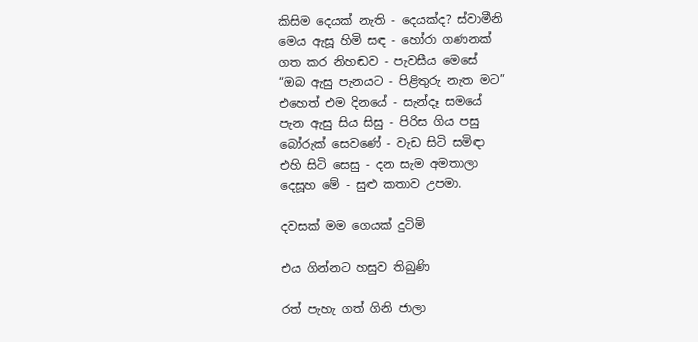කිසිම දෙයක් නැති - දෙයක්ද? ස්වාමීනි
මෙය ඇසූ හිමි සඳ - හෝරා ගණනක්
ගත කර නිහඬව - පැවසීය මෙසේ
“ඔබ ඇසු පැනයට - පිළිතුරු නැත මට”
එහෙත් එම දිනයේ - සැන්දෑ සමයේ
පැන ඇසු සිය සිසු - පිරිස ගිය පසු
බෝරුක් සෙවණේ - වැඩ සිටි සමිඳා
එහි සිටි සෙසු - දන සැම අමතාලා
දෙසූහ මේ - සුළු කතාව උපමා.

දවසක් මම ගෙයක් දුටිමි

එය ගින්නට හසුව තිබුණි

රත් පැහැ ගත් ගිනි ජාලා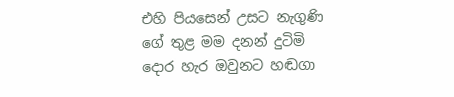එහි පියසෙන් උසට නැගුණි
ගේ තුළ මම දනන් දුටිමි
දොර හැර ඔවුනට හඬගා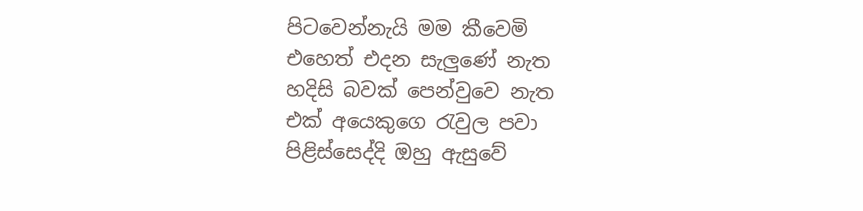පිටවෙන්නැයි මම කීවෙමි
එහෙත් එදන සැලුණේ නැත
හදිසි බවක් පෙන්වුවෙ නැත
එක් අයෙකුගෙ රැවුල පවා
පිළිස්සෙද්දි ඔහු ඇසුවේ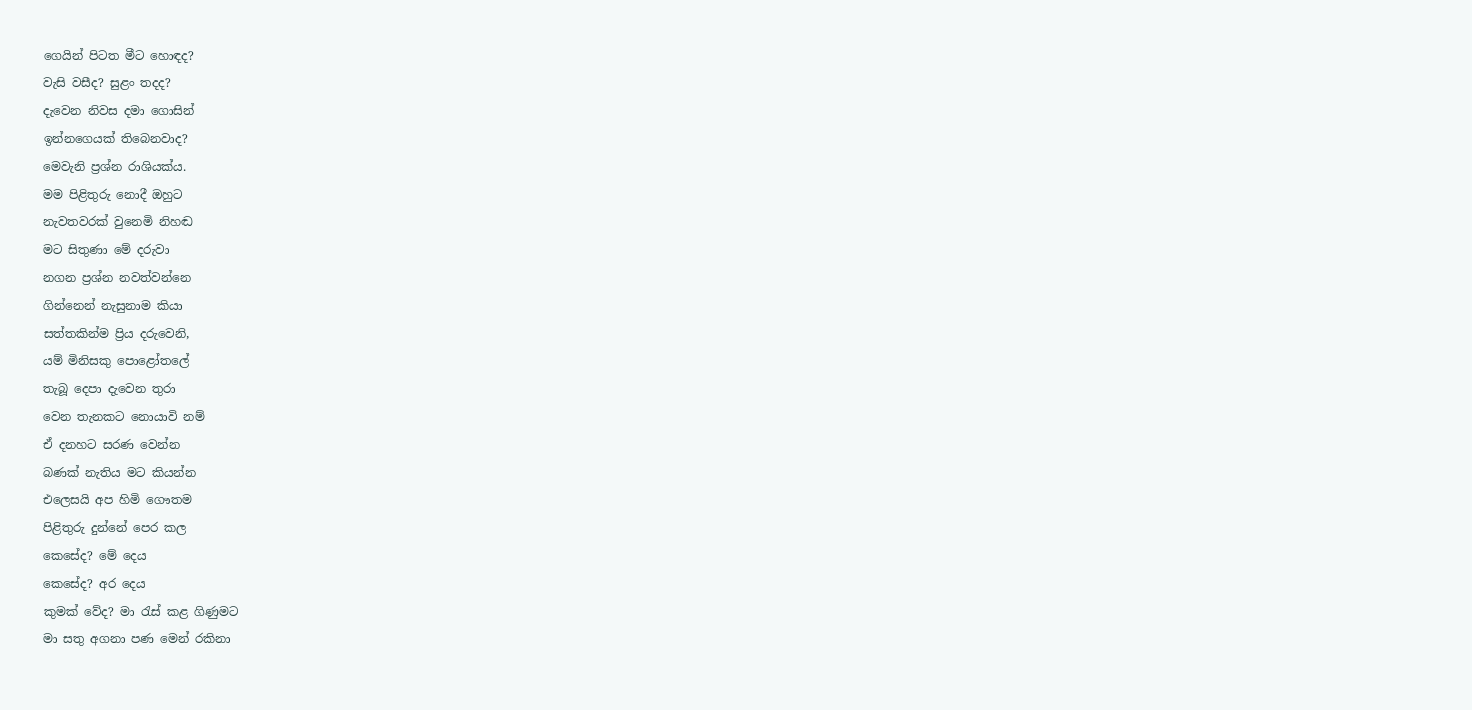ගෙයින් පිටත මීට හොඳද?
වැසි වසීද? සුළං තදද?
දැවෙන නිවස දමා ගොසින්
ඉන්නගෙයක් තිබෙනවාද?
මෙවැනි ප්‍රශ්න රාශියක්ය.
මම පිළිතුරු නොදී ඔහුට
නැවතවරක් වුනෙමි නිහඬ
මට සිතුණා මේ දරුවා
නගන ප්‍රශ්න නවත්වන්නෙ
ගින්නෙන් නැසුනාම කියා
සත්තකින්ම ප්‍රිය දරුවෙනි,
යම් මිනිසකු පොළෝතලේ
තැබූ දෙපා දැවෙන තුරා
වෙන තැනකට නොයාවි නම්
ඒ දනහට සරණ වෙන්න
බණක් නැතිය මට කියන්න
එලෙසයි අප හිමි ගෞතම
පිළිතුරු දුන්නේ පෙර කල
කෙසේද? මේ දෙය
කෙසේද? අර දෙය
කුමක් වේද? මා රැස් කළ ගිණුමට
මා සතු අගනා පණ මෙන් රකිනා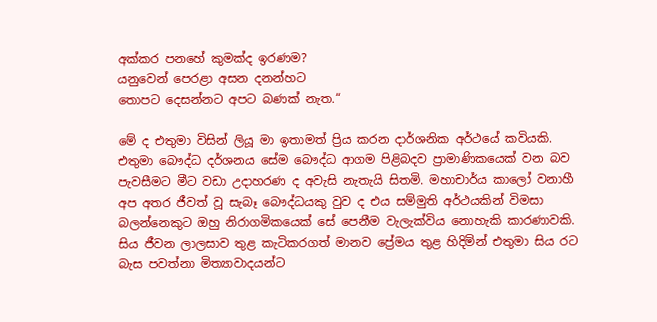අක්කර පනහේ කුමක්ද ඉරණම?
යනුවෙන් පෙරළා අසන දනන්හට
තොපට දෙසන්නට අපට බණක් නැත.“

මේ ද එතුමා විසින් ලියූ මා ඉතාමත් ප්‍රිය කරන දාර්ශනික අර්ථයේ කවියකි. එතුමා බෞද්ධ දර්ශනය සේම බෞද්ධ ආගම පිළිබදව ප්‍රාමාණිකයෙක් වන බව පැවසීමට මීට වඩා උදාහරණ ද අවැසි නැතැයි සිතමි. මහාචාර්ය කාලෝ වනාහී අප අතර ජීවත් වූ සැබෑ බෞද්ධයකු වුව ද එය සම්මුති අර්ථයකින් විමසා බලන්නෙකුට ඔහු නිරාගමිකයෙක් සේ පෙනීම වැලැක්විය නොහැකි කාරණාවකි.
සිය ජීවන ලාලසාව තුළ කැටිකරගත් මානව ප්‍රේමය තුළ හිදිමින් එතුමා සිය රට බැස පවත්නා මිත්‍යාවාදයන්ට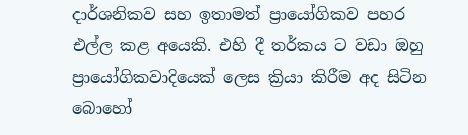දාර්ශනිකව සහ ඉතාමත් ප්‍රායෝගිකව පහර එල්ල කළ අයෙකි. එහි දී තර්කය ට වඩා ඔහු ප්‍රායෝගිකවාදියෙක් ලෙස ක්‍රියා කිරීම අද සිටින බොහෝ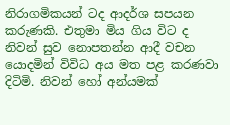නිරාගමිකයන් ටද ආදර්ශ සපයන කරුණකි. එතුමා මිය ගිය විට ද නිවන් සුව නොපතන්න ආදී වචන යොදමින් විවිධ අය මත පළ කරණවා දිටිමි. නිවන් හෝ අන්යමක්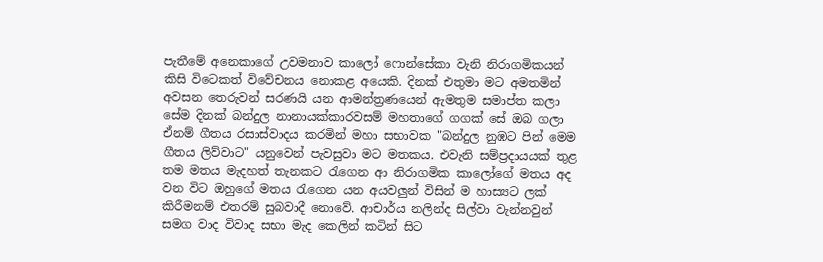පැතීමේ අනෙකාගේ උවමනාව කාලෝ ෆොන්සේකා වැනි නිරාගමිකයන් කිසි විටෙකත් විවේචනය නොකළ අයෙකි. දිනක් එතුමා මට අමතමින් අවසන තෙරුවන් සරණයි යන ආමන්ත්‍රණයෙන් ඇමතුම සමාප්ත කලා සේම දිනක් බන්දුල නානායක්කාරවසම් මහතාගේ ගගක් සේ ඔබ ගලා ඒනම් ගීතය රසාස්වාදය කරමින් මහා සභාවක "බන්දුල නුඹට පින් මෙම ගීතය ලිව්වාට" යනුවෙන් පැවසුවා මට මතකය. එවැනි සම්ප්‍රදායයක් තුළ තම මතය මැදහත් තැනකට රැගෙන ආ නිරාගමික කාලෝගේ මතය අද වන විට ඔහුගේ මතය රැගෙන යන අයවලුන් විසින් ම හාස්‍යට ලක් කිරීමනම් එතරම් සුබවාදී නොවේ. ආචාර්ය නලින්ද සිල්වා වැන්නවුන් සමග වාද විවාද සභා මැද කෙලින් කටින් සිට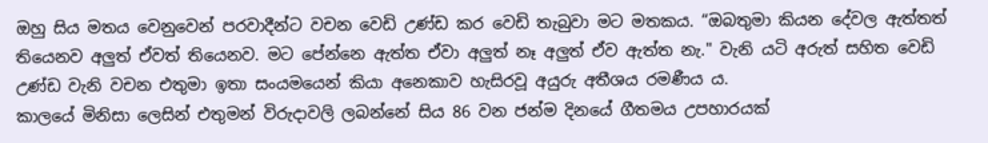ඔහු සිය මතය වෙනුවෙන් පරවාදීන්ට වචන වෙඩි උණ්ඩ කර වෙඩි තැබුවා මට මතකය. “ඔබතුමා කියන දේවල ඇත්තත් තියෙනව අලුත් ඒවත් තියෙනව. මට පේන්නෙ ඇත්ත ඒවා අලුත් නෑ අලුත් ඒව ඇත්ත නැ." වැනි යටි අරුත් සහිත වෙඩි උණ්ඩ වැනි වචන එතුමා ඉතා සංයමයෙන් කියා අනෙකාව හැසිරවූ අයුරු අතීශය රමණීය ය.
කාලයේ මිනිසා ලෙසින් එතුමන් විරුදාවලි ලබන්නේ සිය 86 වන ජන්ම දිනයේ ගීතමය උපහාරයක්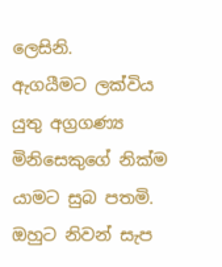ලෙසිනි.
ඇගයීමට ලක්විය යුතු අග්‍රගණ්‍ය මිනිසෙකුගේ නික්ම යාමට සුබ පතමි. ඔහුට නිවන් සැප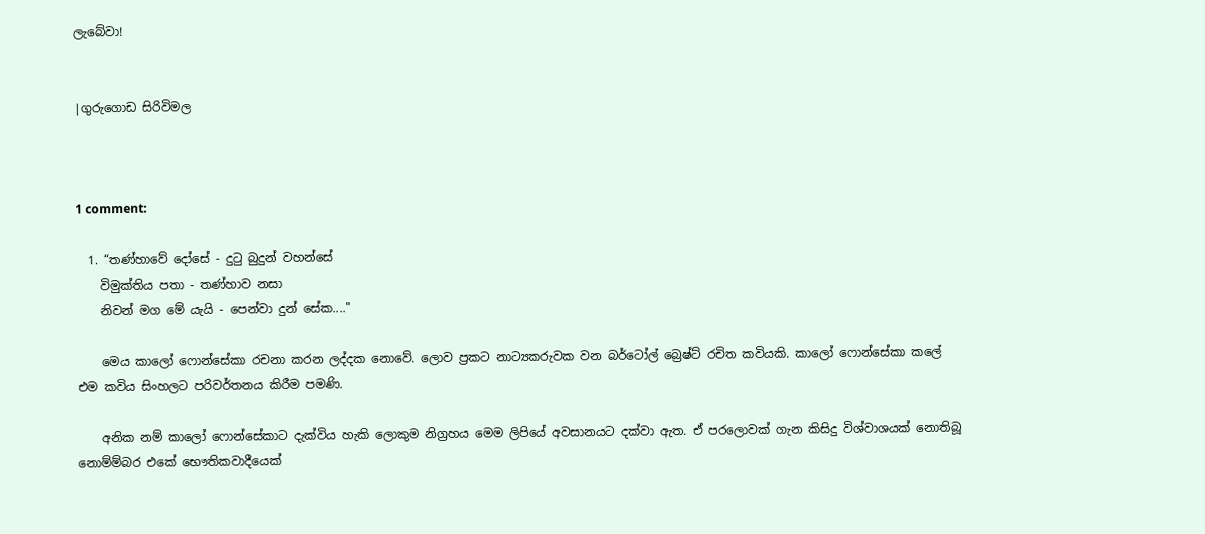ලැබේවා!


|ගුරුගොඩ සිරිවිමල



1 comment:

  1. “තණ්හාවේ දෝසේ - දුටු බුදුන් වහන්සේ
    විමුක්තිය පතා - තණ්හාව නසා
    නිවන් මග මේ යැයි - පෙන්වා දුන් සේක...."

    මෙය කාලෝ ෆොන්සේකා රචනා කරන ලද්දක නොවේ. ලොව ප්‍රකට නාට්‍යකරුවක වන බර්ටෝල් බ්‍රෙෂ්ට් රචිත කවියකි. කාලෝ ෆොන්සේකා කලේ එම කවිය සිංහලට පරිවර්තනය කිරීම පමණි.

    අනික නම් කාලෝ ෆොන්සේකාට දැක්විය හැකි ලොකුම නිග්‍රහය මෙම ලිපියේ අවසානයට දක්වා ඇත. ඒ පරලොවක් ගැන කිසිදු විශ්වාශයක් නොතිබූ නොම්ම්බර එකේ භෞතිකවාදීයෙක්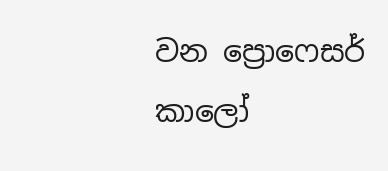වන ප්‍රොෆෙසර් කාලෝ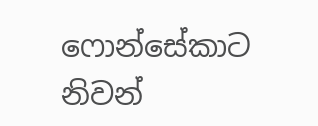ෆොන්සේකාට නිවන්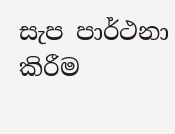සැප පාර්ථනා කිරීම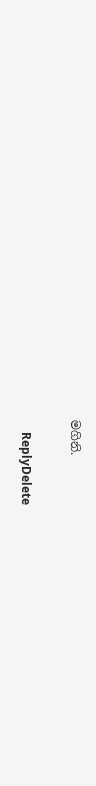මගිනි.

    ReplyDelete